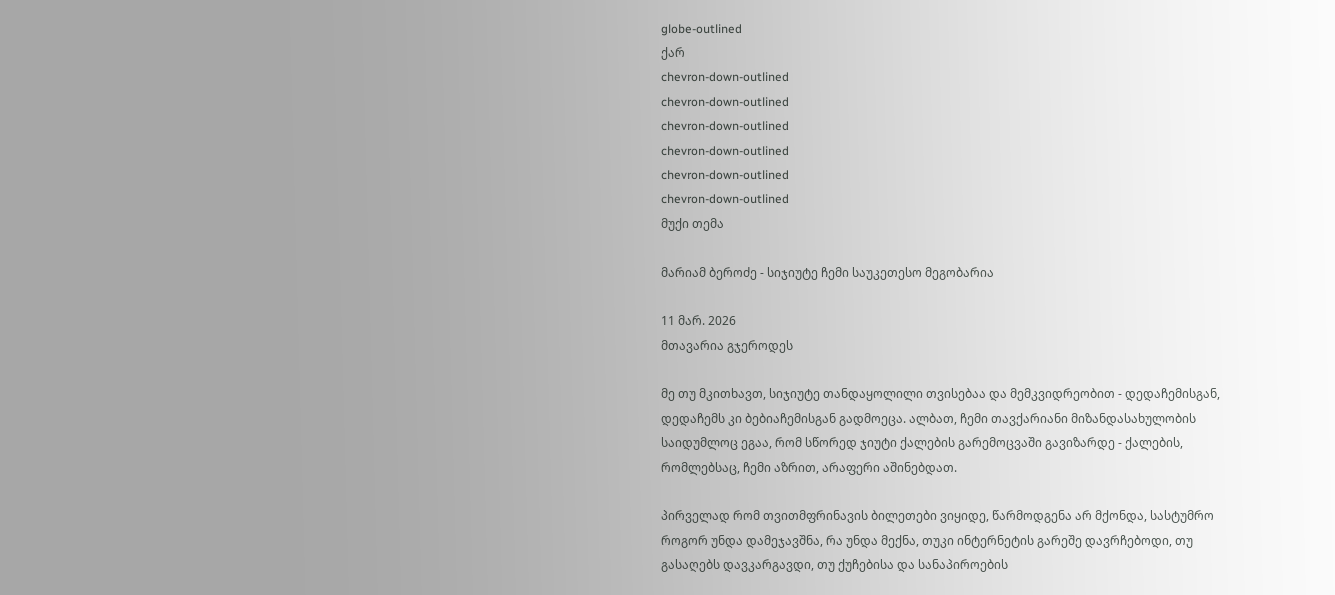globe-outlined
ქარ
chevron-down-outlined
chevron-down-outlined
chevron-down-outlined
chevron-down-outlined
chevron-down-outlined
chevron-down-outlined
მუქი თემა

მარიამ ბეროძე - სიჯიუტე ჩემი საუკეთესო მეგობარია

11 მარ. 2026
მთავარია გჯეროდეს

მე თუ მკითხავთ, სიჯიუტე თანდაყოლილი თვისებაა და მემკვიდრეობით - დედაჩემისგან, დედაჩემს კი ბებიაჩემისგან გადმოეცა. ალბათ, ჩემი თავქარიანი მიზანდასახულობის საიდუმლოც ეგაა, რომ სწორედ ჯიუტი ქალების გარემოცვაში გავიზარდე - ქალების, რომლებსაც, ჩემი აზრით, არაფერი აშინებდათ.

პირველად რომ თვითმფრინავის ბილეთები ვიყიდე, წარმოდგენა არ მქონდა, სასტუმრო როგორ უნდა დამეჯავშნა, რა უნდა მექნა, თუკი ინტერნეტის გარეშე დავრჩებოდი, თუ გასაღებს დავკარგავდი, თუ ქუჩებისა და სანაპიროების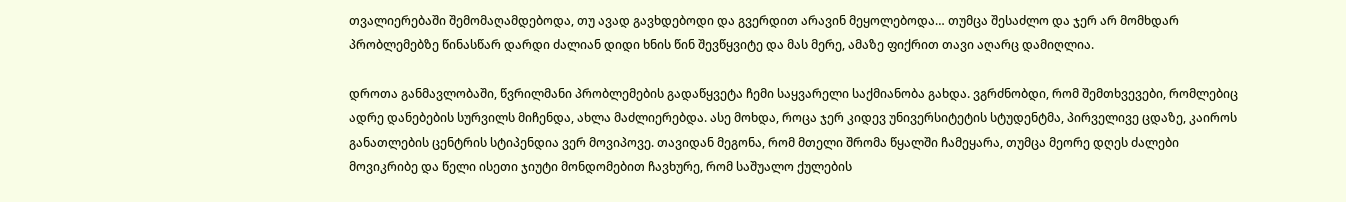თვალიერებაში შემომაღამდებოდა, თუ ავად გავხდებოდი და გვერდით არავინ მეყოლებოდა… თუმცა შესაძლო და ჯერ არ მომხდარ პრობლემებზე წინასწარ დარდი ძალიან დიდი ხნის წინ შევწყვიტე და მას მერე, ამაზე ფიქრით თავი აღარც დამიღლია.

დროთა განმავლობაში, წვრილმანი პრობლემების გადაწყვეტა ჩემი საყვარელი საქმიანობა გახდა. ვგრძნობდი, რომ შემთხვევები, რომლებიც ადრე დანებების სურვილს მიჩენდა, ახლა მაძლიერებდა. ასე მოხდა, როცა ჯერ კიდევ უნივერსიტეტის სტუდენტმა, პირველივე ცდაზე, კაიროს განათლების ცენტრის სტიპენდია ვერ მოვიპოვე. თავიდან მეგონა, რომ მთელი შრომა წყალში ჩამეყარა, თუმცა მეორე დღეს ძალები მოვიკრიბე და წელი ისეთი ჯიუტი მონდომებით ჩავხურე, რომ საშუალო ქულების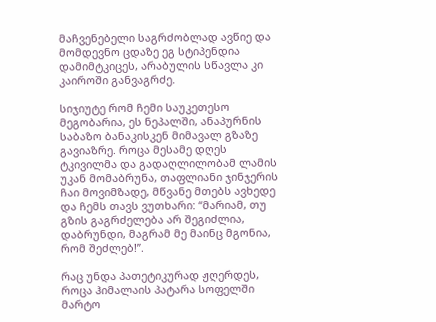მაჩვენებელი საგრძობლად ავწიე და მომდევნო ცდაზე ეგ სტიპენდია დამიმტკიცეს, არაბულის სწავლა კი კაიროში განვაგრძე.

სიჯიუტე რომ ჩემი საუკეთესო მეგობარია, ეს ნეპალში, ანაპურნის საბაზო ბანაკისკენ მიმავალ გზაზე გავიაზრე. როცა მესამე დღეს ტკივილმა და გადაღლილობამ ლამის უკან მომაბრუნა, თაფლიანი ჯინჯერის ჩაი მოვიმზადე, მწვანე მთებს ავხედე და ჩემს თავს ვუთხარი: “მარიამ, თუ გზის გაგრძელება არ შეგიძლია, დაბრუნდი, მაგრამ მე მაინც მგონია, რომ შეძლებ!”.

რაც უნდა პათეტიკურად ჟღერდეს, როცა ჰიმალაის პატარა სოფელში მარტო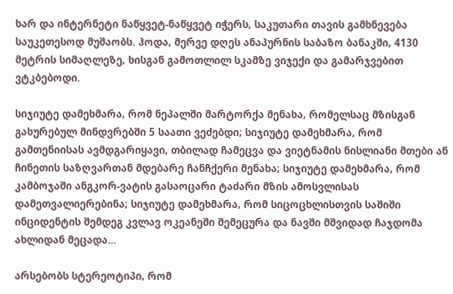ხარ და ინტერნეტი ნაწყვეტ-ნაწყვეტ იჭერს, საკუთარი თავის გამხნევება საუკეთესოდ მუშაობს. ჰოდა, მერვე დღეს ანაპურნის საბაზო ბანაკში, 4130 მეტრის სიმაღლეზე, ხისგან გამოთლილ სკამზე ვიჯექი და გამარჯვებით ვტკბებოდი.

სიჯიუტე დამეხმარა, რომ ნეპალში მარტორქა მენახა, რომელსაც მზისგან გახურებულ მინდვრებში 5 საათი ვეძებდი; სიჯიუტე დამეხმარა, რომ გამთენიისას ავმდგარიყავი, თბილად ჩამეცვა და ვიეტნამის ნისლიანი მთები ან ჩინეთის საზღვართან მდებარე ჩანჩქერი მენახა; სიჯიუტე დამეხმარა, რომ კამბოჯაში ანგკორ-ვატის გასაოცარი ტაძარი მზის ამოსვლისას დამეთვალიერებინა; სიჯიუტე დამეხმარა, რომ სიცოცხლისთვის საშიში ინციდენტის შემდეგ კვლავ ოკეანეში შემეცურა და ნავში მშვიდად ჩაჯდომა ახლიდან მეცადა…

არსებობს სტერეოტიპი, რომ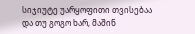სიჯიუტე უარყოფითი თვისებაა და თუ გოგო ხარ, მაშინ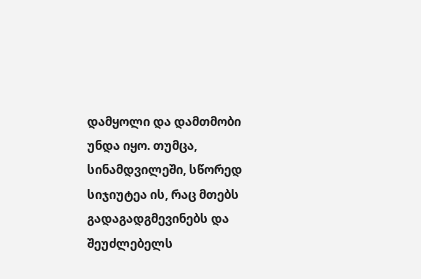დამყოლი და დამთმობი უნდა იყო. თუმცა, სინამდვილეში, სწორედ სიჯიუტეა ის, რაც მთებს გადაგადგმევინებს და შეუძლებელს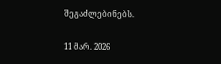შეგაძლებინებს.

11 მარ. 2026